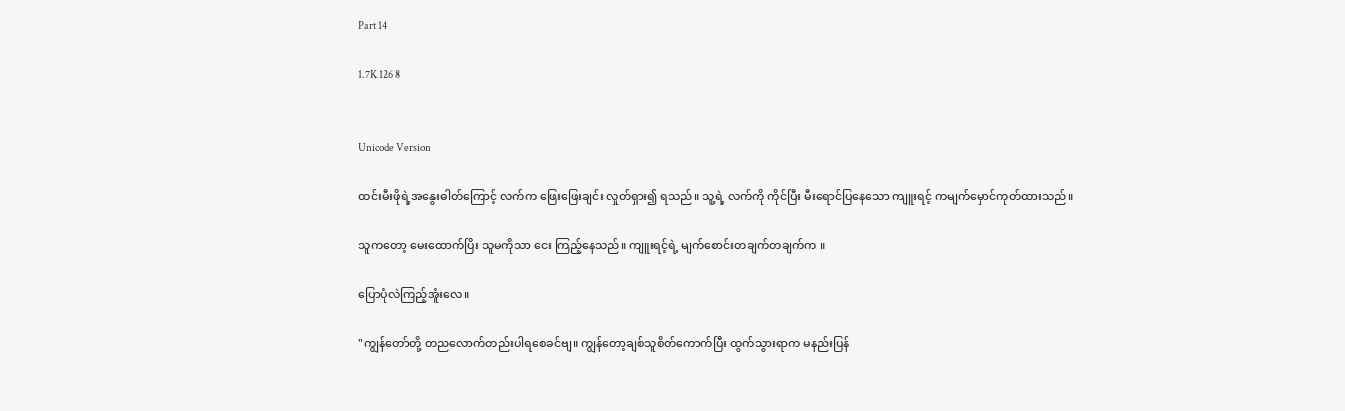Part 14

1.7K 126 8


Unicode Version

ထင်းမီးဖိုရဲ့အနွေးဓါတ်ကြောင့် လက်က ဖြေးဖြေးချင်း လှုတ်ရှား၍ ရသည်။ သူ့ရဲ့ လက်ကို ကိုင်ပြီး မီးရောင်ပြနေသော ကျူးရင့် ကမျက်မှောင်ကုတ်ထားသည်။

သူကတော့ မေးထောက်ပြိး သူမကိုသာ ငေး ကြည့်နေသည်။ ကျူးရင့်ရဲ့ မျက်စောင်းတချက်တချက်က ။

ပြောပုံလဲကြည့်အူံးလေ။

"ကျွန်တော်တို့ တညလောက်တည်းပါရစေခင်ဗျ။ ကျွန်တော့ချစ်သူစိတ်ကောက်ပြီး ထွက်သွားရာက မနည်းပြန်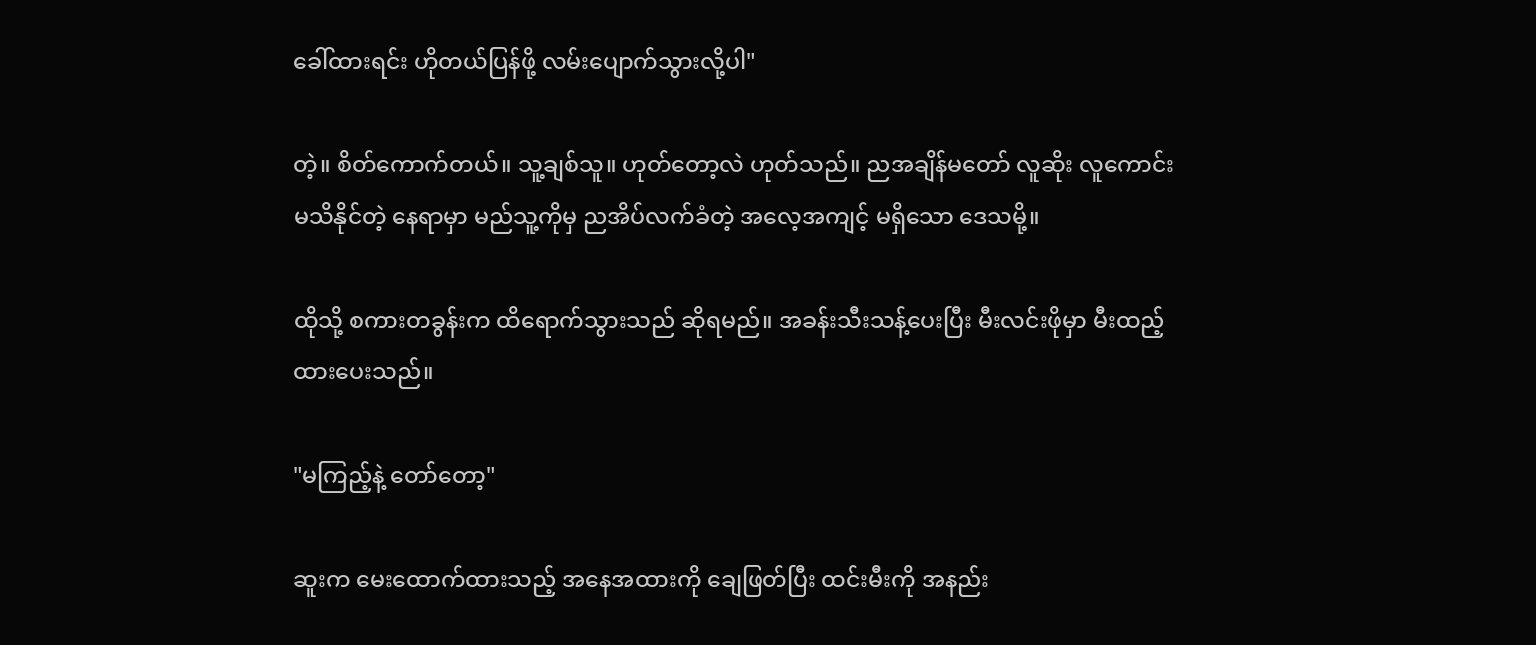ခေါ်ထားရင်း ဟိုတယ်ပြန်ဖို့ လမ်းပျောက်သွားလို့ပါ"

တဲ့။ စိတ်ကောက်တယ်။ သူ့ချစ်သူ။ ဟုတ်တော့လဲ ဟုတ်သည်။ ညအချိန်မတော် လူဆိုး လူကောင်းမသိနိုင်တဲ့ နေရာမှာ မည်သူ့ကိုမှ ညအိပ်လက်ခံတဲ့ အလေ့အကျင့် မရှိသော ဒေသမို့။

ထိုသို့ စကားတခွန်းက ထိရောက်သွားသည် ဆိုရမည်။ အခန်းသီးသန့်ပေးပြီး မီးလင်းဖိုမှာ မီးထည့်ထားပေးသည်။

"မကြည့်နဲ့ တော်တော့"

ဆူးက မေးထောက်ထားသည့် အနေအထားကို ချေဖြတ်ပြီး ထင်းမီးကို အနည်း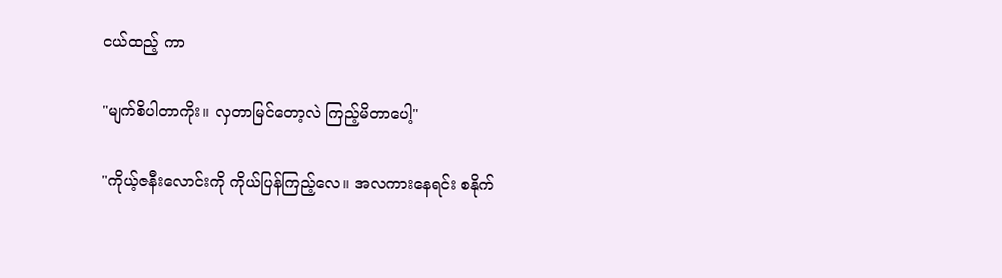ငယ်ထည့် ကာ

"မျက်စိပါတာကိုး။ လှတာမြင်တော့လဲ ကြည့်မိတာပေါ့"

"ကိုယ့်ဇနီးလောင်းကို ကိုယ်ပြန်ကြည့်လေ။ အလကားနေရင်း စနိုက်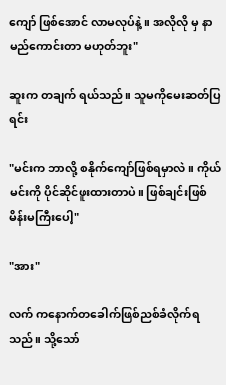ကျော် ဖြစ်အောင် လာမလုပ်နဲ့။ အလိုလို မှ နာမည်ကောင်းတာ မဟုတ်ဘူး"

ဆူးက တချက် ရယ်သည်။ သူမကိုမေးဆတ်ပြ ရင်း

"မင်းက ဘာလို့ စနိုက်ကျော်ဖြစ်ရမှာလဲ။ ကိုယ် မင်းကို ပိုင်ဆိုင်ဖူးထားတာပဲ။ ဖြစ်ချင်းဖြစ် မိန်းမကြီးပေါ့"

"အား"

လက် ကနောက်တခေါက်ဖြစ်ညစ်ခံလိုက်ရသည်။ သို့သော်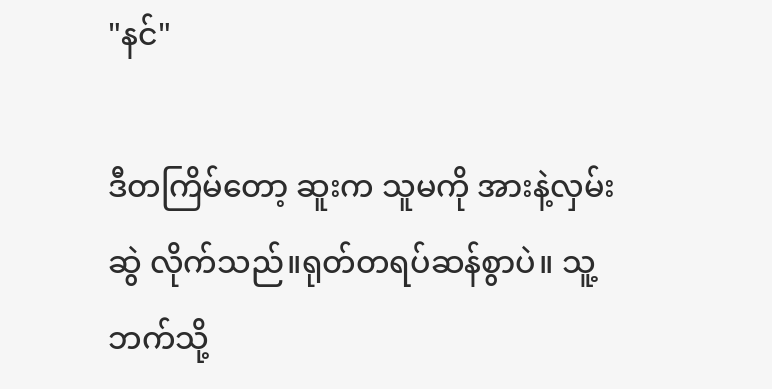"နင်"

ဒီတကြိမ်တော့ ဆူးက သူမကို အားနဲ့လှမ်းဆွဲ လိုက်သည်။ရုတ်တရပ်ဆန်စွာပဲ။ သူ့ဘက်သို့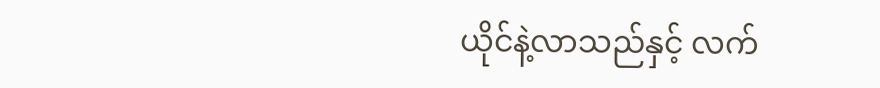ယိုင်နဲ့လာသည်နှင့် လက်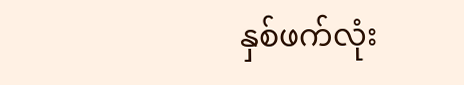နှစ်ဖက်လုံး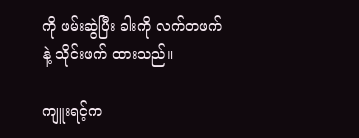ကို ဖမ်းဆွဲပြီး ခါးကို လက်တဖက်နဲ့ သိုင်းဖက် ထားသည်။

ကျူးရင့်က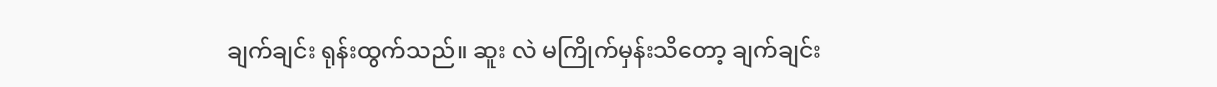ချက်ချင်း ရုန်းထွက်သည်။ ဆူး လဲ မကြိုက်မှန်းသိတော့ ချက်ချင်း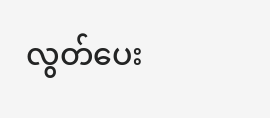လွတ်ပေး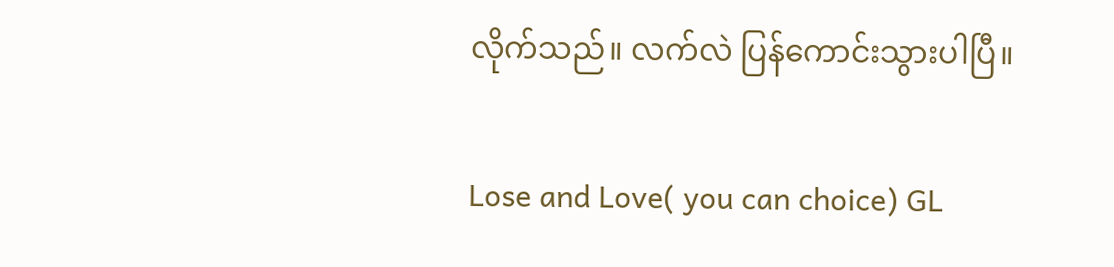လိုက်သည်။ လက်လဲ ပြန်ကောင်းသွားပါပြီ။

Lose and Love( you can choice) GL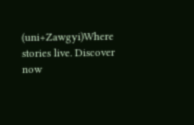(uni+Zawgyi)Where stories live. Discover now